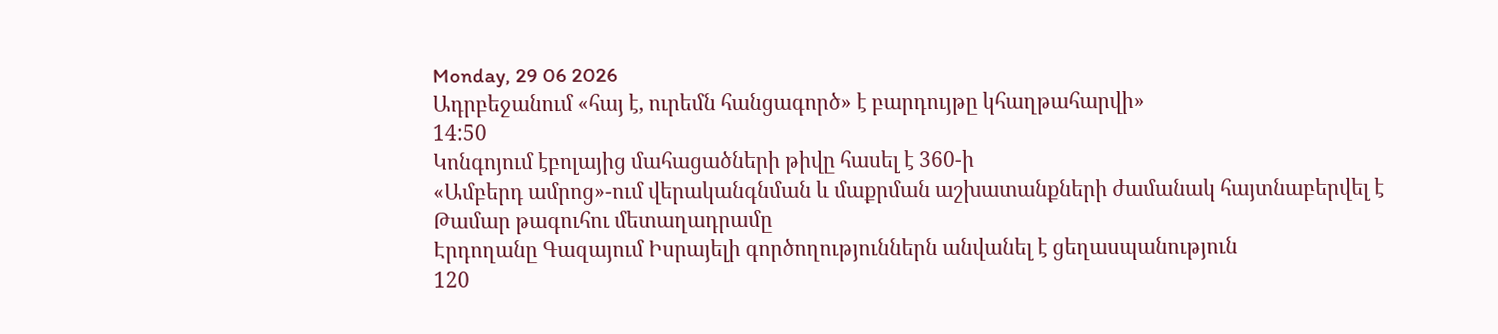Monday, 29 06 2026
Ադրբեջանում «հայ է, ուրեմն հանցագործ» է բարդույթը կհաղթահարվի»
14:50
Կոնգոյում էբոլայից մահացածների թիվը հասել է 360-ի
«Ամբերդ ամրոց»-ում վերականգնման և մաքրման աշխատանքների ժամանակ հայտնաբերվել է Թամար թագուհու մետաղադրամը
Էրդողանը Գազայում Իսրայելի գործողություններն անվանել է ցեղասպանություն
120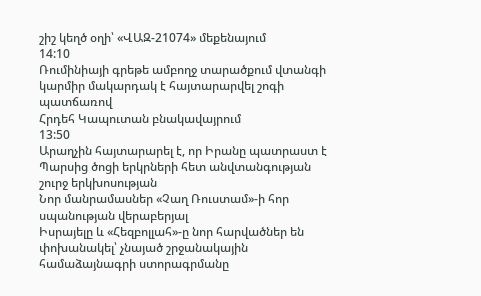շիշ կեղծ օղի՝ «ՎԱԶ-21074» մեքենայում
14:10
Ռումինիայի գրեթե ամբողջ տարածքում վտանգի կարմիր մակարդակ է հայտարարվել շոգի պատճառով
Հրդեհ Կապուտան բնակավայրում
13:50
Արաղչին հայտարարել է, որ Իրանը պատրաստ է Պարսից ծոցի երկրների հետ անվտանգության շուրջ երկխոսության
Նոր մանրամասներ «Չաղ Ռուստամ»-ի հոր սպանության վերաբերյալ
Իսրայելը և «Հեզբոլլահ»-ը նոր հարվածներ են փոխանակել՝ չնայած շրջանակային համաձայնագրի ստորագրմանը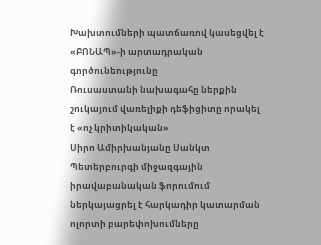Խախտումների պատճառով կասեցվել է «ԲՈՆԱՊ»-ի արտադրական գործունեությունը
Ռուսաստանի նախագահը ներքին շուկայում վառելիքի դեֆիցիտը որակել է «ոչ կրիտիկական»
Սիրո Ամիրխանյանը Սանկտ Պետերբուրգի միջազգային իրավաբանական ֆորումում ներկայացրել է հարկադիր կատարման ոլորտի բարեփոխումները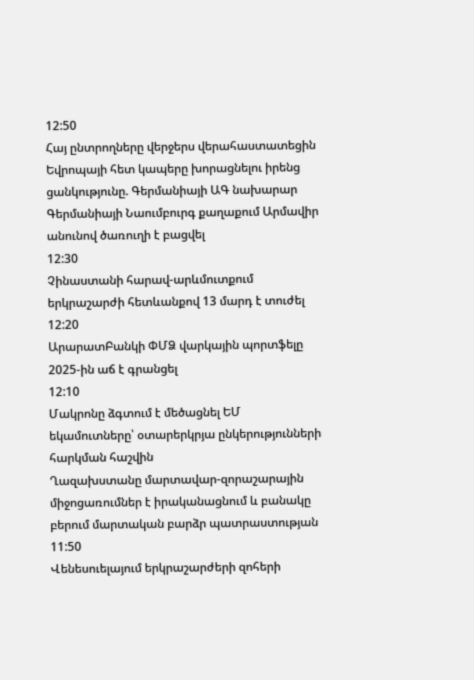12:50
Հայ ընտրողները վերջերս վերահաստատեցին Եվրոպայի հետ կապերը խորացնելու իրենց ցանկությունը. Գերմանիայի ԱԳ նախարար
Գերմանիայի Նաումբուրգ քաղաքում Արմավիր անունով ծառուղի է բացվել
12:30
Չինաստանի հարավ-արևմուտքում երկրաշարժի հետևանքով 13 մարդ է տուժել
12:20
ԱրարատԲանկի ՓՄՁ վարկային պորտֆելը 2025-ին աճ է գրանցել
12:10
Մակրոնը ձգտում է մեծացնել ԵՄ եկամուտները՝ օտարերկրյա ընկերությունների հարկման հաշվին
Ղազախստանը մարտավար-զորաշարային միջոցառումներ է իրականացնում և բանակը բերում մարտական բարձր պատրաստության
11:50
Վենեսուելայում երկրաշարժերի զոհերի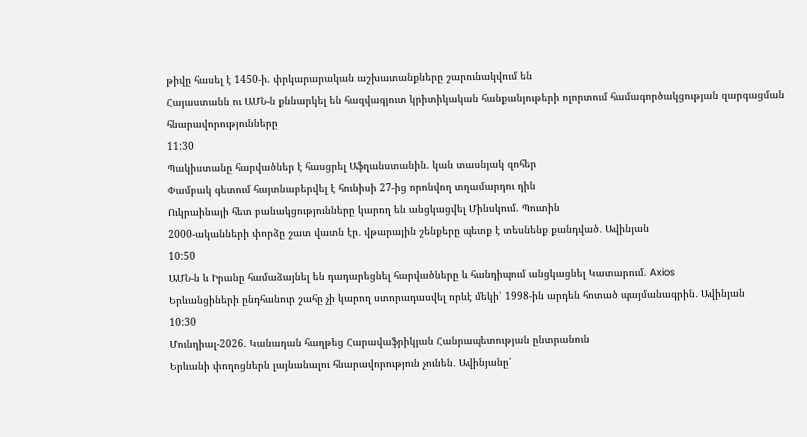թիվը հասել է 1450-ի. փրկարարական աշխատանքները շարունակվում են
Հայաստանն ու ԱՄՆ-ն քննարկել են հազվագյուտ կրիտիկական հանքանյութերի ոլորտում համագործակցության զարգացման հնարավորությունները
11:30
Պակիստանը հարվածներ է հասցրել Աֆղանստանին. կան տասնյակ զոհեր
Փամբակ գետում հայտնաբերվել է հունիսի 27-ից որոնվող տղամարդու դին
Ուկրաինայի հետ բանակցությունները կարող են անցկացվել Մինսկում. Պուտին
2000-ականների փորձը շատ վատն էր․ վթարային շենքերը պետք է տեսնենք քանդված․ Ավինյան
10:50
ԱՄՆ-ն և Իրանը համաձայնել են դադարեցնել հարվածները և հանդիպում անցկացնել Կատարում. Axios
Երևանցիների ընդհանուր շահը չի կարող ստորադասվել որևէ մեկի՝ 1998-ին արդեն հոտած պայմանագրին․ Ավինյան
10:30
Մունդիալ-2026. Կանադան հաղթեց Հարավաֆրիկյան Հանրապետության ընտրանուն
Երևանի փողոցներն լայնանալու հնարավորություն չունեն․ Ավինյանը՝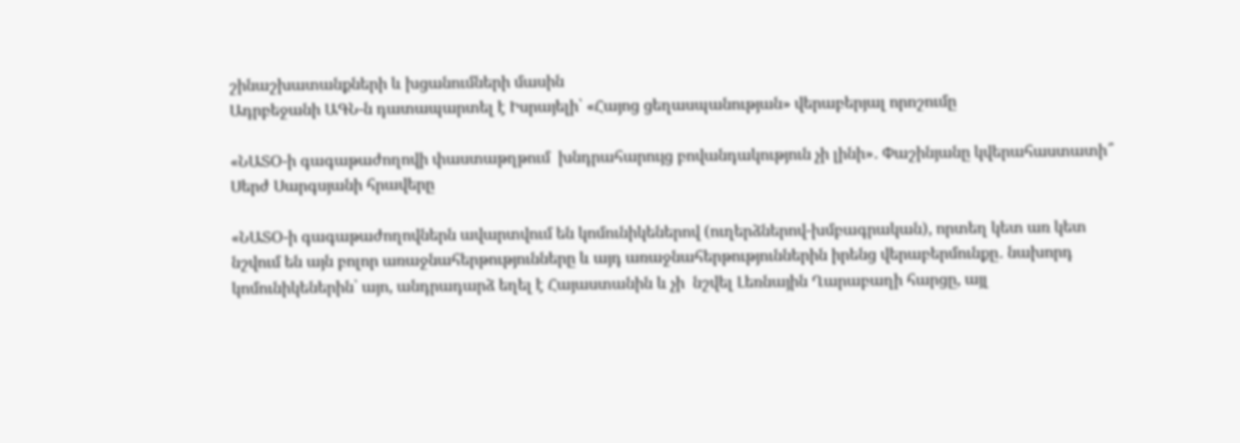շինաշխատանքների և խցանումների մասին
Ադրբեջանի ԱԳՆ-ն դատապարտել է Իսրայելի՝ «Հայոց ցեղասպանության» վերաբերյալ որոշումը

«ՆԱՏՕ-ի գագաթաժողովի փաստաթղթում  խնդրահարույց բովանդակություն չի լինի»․ Փաշինյանը կվերահաստատի՞ Սերժ Սարգսյանի հրավերը

«ՆԱՏՕ-ի գագաթաժողովներն ավարտվում են կոմունիկեներով (ուղերձներով-խմբագրական), որտեղ կետ առ կետ նշվում են այն բոլոր առաջնահերթությունները և այդ առաջնահերթություններին իրենց վերաբերմունքը․ նախորդ կոմունիկեներին՝ այո, անդրադարձ եղել է Հայաստանին և չի  նշվել Լեռնային Ղարաբաղի հարցը, այլ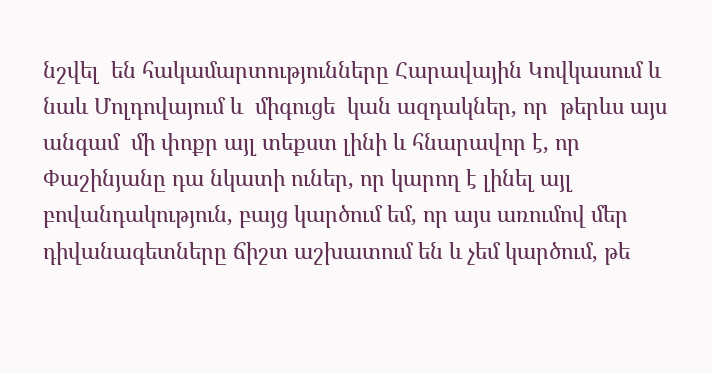նշվել  են հակամարտությունները Հարավային Կովկասում և նաև Մոլդովայում և  միգուցե  կան ազդակներ, որ  թերևս այս անգամ  մի փոքր այլ տեքստ լինի և հնարավոր է, որ Փաշինյանը դա նկատի ուներ, որ կարող է լինել այլ բովանդակություն, բայց կարծում եմ, որ այս առումով մեր դիվանագետները ճիշտ աշխատում են և չեմ կարծում, թե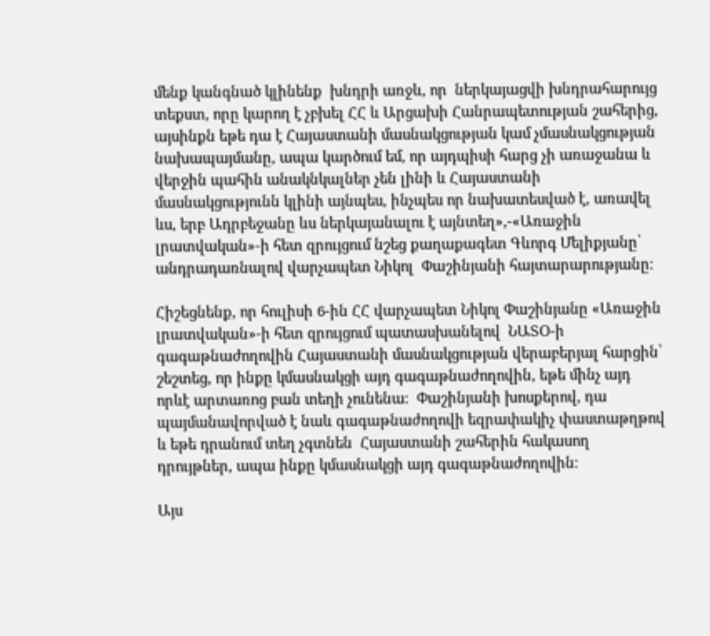մենք կանգնած կլինենք  խնդրի առջև, որ  ներկայացվի խնդրահարույց տեքստ, որը կարող է չբխել ՀՀ և Արցախի Հանրապետության շահերից, այսինքն եթե դա է Հայաստանի մասնակցության կամ չմասնակցության նախապայմանը, ապա կարծում եմ, որ այդպիսի հարց չի առաջանա և վերջին պահին անակնկալներ չեն լինի և Հայաստանի մասնակցությունն կլինի այնպես, ինչպես որ նախատեսված է, առավել ևս, երբ Ադրբեջանը ևս ներկայանալու է այնտեղ»,-«Առաջին լրատվական»-ի հետ զրույցում նշեց քաղաքագետ Գևորգ Մելիքյանը՝ անդրադառնալով վարչապետ Նիկոլ  Փաշինյանի հայտարարությանը։

Հիշեցնենք, որ հուլիսի 6-ին ՀՀ վարչապետ Նիկոլ Փաշինյանը «Առաջին լրատվական»-ի հետ զրույցում պատասխանելով  ՆԱՏՕ-ի գագաթնաժողովին Հայաստանի մասնակցության վերաբերյալ հարցին՝  շեշտեց, որ ինքը կմասնակցի այդ գագաթնաժողովին, եթե մինչ այդ  որևէ արտառոց բան տեղի չունենա։  Փաշինյանի խոսքերով, դա պայմանավորված է նաև գագաթնաժողովի եզրափակիչ փաստաթղթով և եթե դրանում տեղ չգտնեն  Հայաստանի շահերին հակասող դրույթներ, ապա ինքը կմասնակցի այդ գագաթնաժողովին։

Այս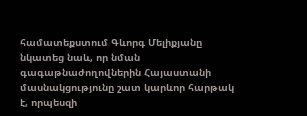համատեքստում Գևորգ Մելիքյանը նկատեց նաև, որ նման գագաթնաժողովներին Հայաստանի մասնակցությունը շատ կարևոր հարթակ է, որպեսզի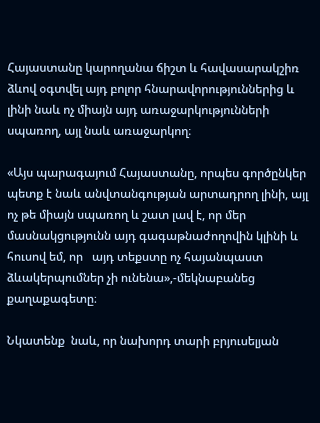Հայաստանը կարողանա ճիշտ և հավասարակշիռ ձևով օգտվել այդ բոլոր հնարավորություններից և  լինի նաև ոչ միայն այդ առաջարկությունների սպառող, այլ նաև առաջարկող։

«Այս պարագայում Հայաստանը, որպես գործընկեր պետք է նաև անվտանգության արտադրող լինի, այլ ոչ թե միայն սպառող և շատ լավ է, որ մեր մասնակցությունն այդ գագաթնաժողովին կլինի և հուսով եմ, որ   այդ տեքստը ոչ հայանպաստ ձևակերպումներ չի ունենա»,-մեկնաբանեց քաղաքագետը։

Նկատենք  նաև, որ նախորդ տարի բրյուսելյան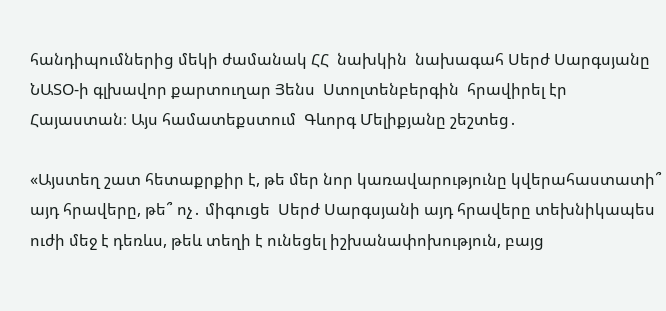հանդիպումներից մեկի ժամանակ ՀՀ  նախկին  նախագահ Սերժ Սարգսյանը ՆԱՏՕ-ի գլխավոր քարտուղար Յենս  Ստոլտենբերգին  հրավիրել էր  Հայաստան։ Այս համատեքստում  Գևորգ Մելիքյանը շեշտեց․

«Այստեղ շատ հետաքրքիր է, թե մեր նոր կառավարությունը կվերահաստատի՞ այդ հրավերը, թե՞ ոչ․ միգուցե  Սերժ Սարգսյանի այդ հրավերը տեխնիկապես ուժի մեջ է դեռևս, թեև տեղի է ունեցել իշխանափոխություն, բայց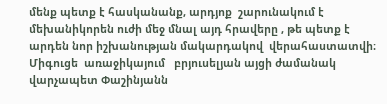մենք պետք է հասկանանք, արդյոք  շարունակում է մեխանիկորեն ուժի մեջ մնալ այդ հրավերը , թե պետք է արդեն նոր իշխանության մակարդակով  վերահաստատվի։ Միգուցե  առաջիկայում   բրյուսելյան այցի ժամանակ վարչապետ Փաշինյանն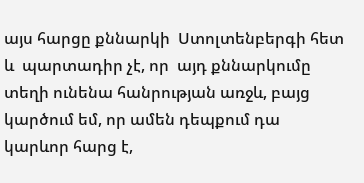այս հարցը քննարկի  Ստոլտենբերգի հետ և  պարտադիր չէ, որ  այդ քննարկումը տեղի ունենա հանրության առջև, բայց կարծում եմ, որ ամեն դեպքում դա կարևոր հարց է,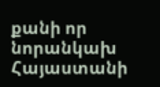քանի որ նորանկախ Հայաստանի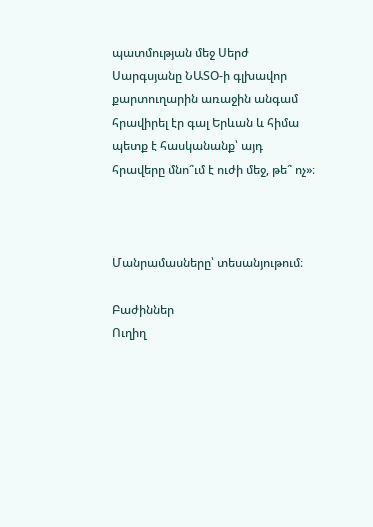պատմության մեջ Սերժ Սարգսյանը ՆԱՏՕ-ի գլխավոր քարտուղարին առաջին անգամ հրավիրել էր գալ Երևան և հիմա պետք է հասկանանք՝ այդ հրավերը մնո՞ւմ է ուժի մեջ, թե՞ ոչ»։



Մանրամասները՝ տեսանյութում։

Բաժիններ
Ուղիղ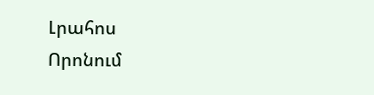Լրահոս
Որոնում